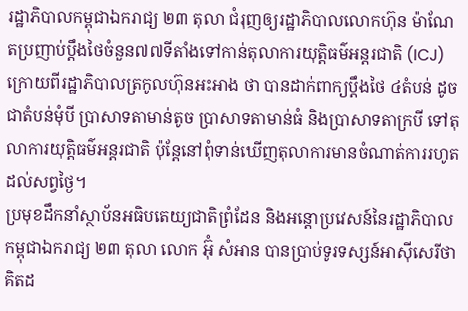រដ្ឋាភិបាលកម្ពុជាឯករាជ្យ ២៣ តុលា ជំរុញឲ្យរដ្ឋាភិបាលលោកហ៊ុន ម៉ាណែតប្រញាប់ប្តឹងថៃចំនួន៧៧ទីតាំងទៅកាន់តុលាការយុត្តិធម៌អន្តរជាតិ (ICJ) ក្រោយពីរដ្ឋាភិបាលត្រកូលហ៊ុនអះអាង ថា បានដាក់ពាក្យប្តឹងថៃ ៤តំបន់ ដូចជាតំបន់មុំបី ប្រាសាទតាមាន់តូច ប្រាសាទតាមាន់ធំ និងប្រាសាទតាក្របី ទៅតុលាការយុត្តិធម៌អន្តរជាតិ ប៉ុន្តែនៅពុំទាន់ឃើញតុលាការមានចំណាត់ការរហូតដល់សព្វថ្ងៃ។
ប្រមុខដឹកនាំស្ថាប័នអធិបតេយ្យជាតិព្រំដែន និងអន្តោប្រវេសន៍នៃរដ្ឋាភិបាលកម្ពុជាឯករាជ្យ ២៣ តុលា លោក អ៊ុំ សំអាន បានប្រាប់ទូរទស្សន៍អាស៊ីសេរីថា គិតដ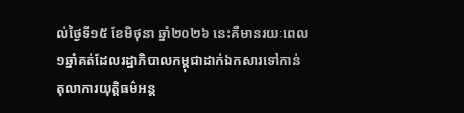ល់ថ្ងៃទី១៥ ខែមិថុនា ឆ្នាំ២០២៦ នេះគឺមានរយៈពេល១ឆ្នាំគត់ដែលរដ្ឋាភិបាលកម្ពុជាដាក់ឯកសារទៅកាន់តុលាការយុត្តិធម៌អន្ត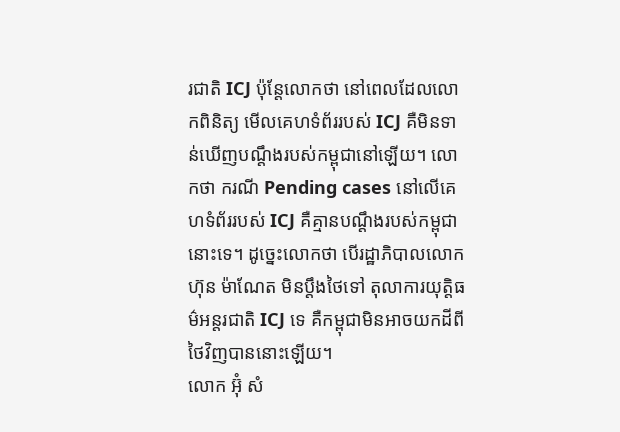រជាតិ ICJ ប៉ុន្តែលោកថា នៅពេលដែលលោកពិនិត្យ មើលគេហទំព័ររបស់ ICJ គឺមិនទាន់ឃើញបណ្តឹងរបស់កម្ពុជានៅឡើយ។ លោកថា ករណី Pending cases នៅលើគេហទំព័ររបស់ ICJ គឺគ្មានបណ្តឹងរបស់កម្ពុជានោះទេ។ ដូច្នេះលោកថា បើរដ្ឋាភិបាលលោក ហ៊ុន ម៉ាណែត មិនប្តឹងថៃទៅ តុលាការយុត្តិធម៌អន្តរជាតិ ICJ ទេ គឺកម្ពុជាមិនអាចយកដីពីថៃវិញបាននោះឡើយ។
លោក អ៊ុំ សំ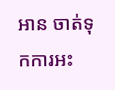អាន ចាត់ទុកការអះ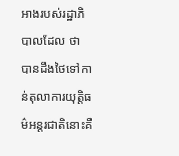អាងរបស់រដ្ឋាភិបាលដែល ថា បានដឹងថៃទៅកាន់តុលាការយុត្តិធម៌អន្តរជាតិនោះគឺ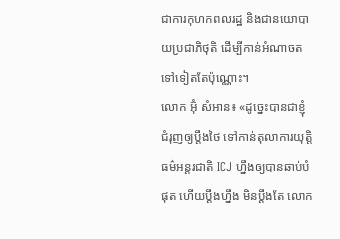ជាការកុហកពលរដ្ឋ និងជានយោបាយប្រជាភិថុតិ ដើម្បីកាន់អំណាចតទៅទៀតតែប៉ុណ្ណោះ។
លោក អ៊ុំ សំអាន៖ «ដូច្នេះបានជាខ្ញុំជំរុញឲ្យប្តឹងថៃ ទៅកាន់តុលាការយុត្តិធម៌អន្តរជាតិ ICJ ហ្នឹងឲ្យបានឆាប់បំផុត ហើយប្ដឹងហ្នឹង មិនប្ដឹងតែ លោក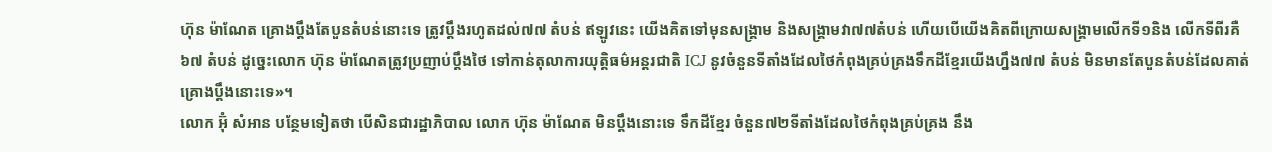ហ៊ុន ម៉ាណែត គ្រោងប្តឹងតែបួនតំបន់នោះទេ ត្រូវប្ដឹងរហូតដល់៧៧ តំបន់ ឥឡូវនេះ យើងគិតទៅមុនសង្គ្រាម និងសង្គ្រាមវា៧៧តំបន់ ហើយបើយើងគិតពីក្រោយសង្គ្រាមលើកទី១និង លើកទីពីរគឺ ៦៧ តំបន់ ដូច្នេះលោក ហ៊ុន ម៉ាណែតត្រូវប្រញាប់ប្តឹងថៃ ទៅកាន់តុលាការយុត្តិធម៌អន្តរជាតិ ICJ នូវចំនួនទីតាំងដែលថៃកំពុងគ្រប់គ្រងទឹកដីខ្មែរយើងហ្នឹង៧៧ តំបន់ មិនមានតែបួនតំបន់ដែលគាត់គ្រោងប្តឹងនោះទេ»។
លោក អ៊ុំ សំអាន បន្ថែមទៀតថា បើសិនជារដ្ឋាភិបាល លោក ហ៊ុន ម៉ាណែត មិនប្តឹងនោះទេ ទឹកដីខ្មែរ ចំនួន៧២ទីតាំងដែលថៃកំពុងគ្រប់គ្រង នឹង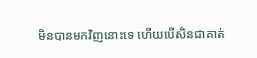មិនបានមកវិញនោះទេ ហើយបើសិនជាគាត់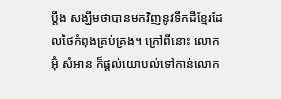ប្ដឹង សង្ឃឹមថាបានមកវិញនូវទឹកដីខ្មែរដែលថៃកំពុងគ្រប់គ្រង។ ក្រៅពីនោះ លោក អ៊ុំ សំអាន ក៏ផ្តល់យោបល់ទៅកាន់លោក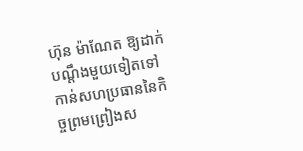ហ៊ុន ម៉ាណែត ឱ្យដាក់បណ្ដឹងមួយទៀតទៅកាន់សហប្រធាននៃកិច្ចព្រមព្រៀងស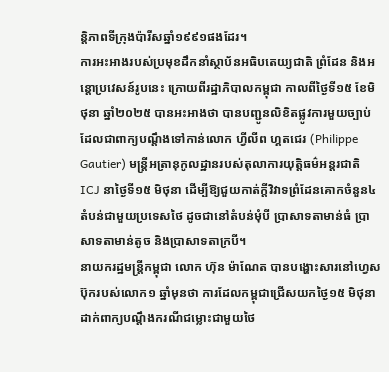ន្តិភាពទីក្រុងប៉ារីសឆ្នាំ១៩៩១ផងដែរ។
ការអះអាងរបស់ប្រមុខដឹកនាំស្ថាប័នអធិបតេយ្យជាតិ ព្រំដែន និងអន្តោប្រវេសន៍រូបនេះ ក្រោយពីរដ្ឋាភិបាលកម្ពុជា កាលពីថ្ងៃទី១៥ ខែមិថុនា ឆ្នាំ២០២៥ បានអះអាងថា បានបញ្ជូនលិខិតផ្លូវការមួយច្បាប់ ដែលជាពាក្យបណ្តឹងទៅកាន់លោក ហ្វីលីព ហ្គតជេរ (Philippe Gautier) មន្ត្រីអត្រានុកូលដ្ឋានរបស់តុលាការយុត្តិធម៌អន្តរជាតិ ICJ នាថ្ងៃទី១៥ មិថុនា ដើម្បីឱ្យជួយកាត់ក្តីវិវាទព្រំដែនគោកចំនួន៤តំបន់ជាមួយប្រទេសថៃ ដូចជានៅតំបន់មុំបី ប្រាសាទតាមាន់ធំ ប្រាសាទតាមាន់តូច និងប្រាសាទតាក្របី។
នាយករដ្ឋមន្ត្រីកម្ពុជា លោក ហ៊ុន ម៉ាណែត បានបង្ហោះសារនៅហ្វេសប៊ុករបស់លោក១ ឆ្នាំមុនថា ការដែលកម្ពុជាជ្រើសយកថ្ងៃ១៥ មិថុនា ដាក់ពាក្យបណ្តឹងករណីជម្លោះជាមួយថៃ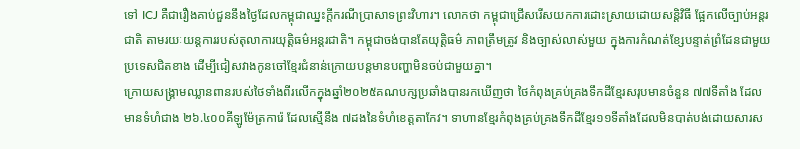ទៅ ICJ គឺជារឿងគាប់ជួននឹងថ្ងៃដែលកម្ពុជាឈ្នះក្តីករណីប្រាសាទព្រះវិហារ។ លោកថា កម្ពុជាជ្រើសរើសយកការដោះស្រាយដោយសន្តិវិធី ផ្អែកលើច្បាប់អន្តរជាតិ តាមរយៈយន្តការរបស់តុលាការយុត្តិធម៌អន្តរជាតិ។ កម្ពុជាចង់បានតែយុតិ្តធម៌ ភាពត្រឹមត្រូវ និងច្បាស់លាស់មួយ ក្នុងការកំណត់ខ្សែបន្ទាត់ព្រំដែនជាមួយប្រទេសជិតខាង ដើម្បីជៀសវាងកូនចៅខ្មែរជំនាន់ក្រោយបន្តមានបញ្ហាមិនចប់ជាមួយគ្នា។
ក្រោយសង្គ្រាមឈ្លានពានរបស់ថៃទាំងពីរលើកក្នុងឆ្នាំ២០២៥គណបក្សប្រឆាំងបានរកឃើញថា ថៃកំពុងគ្រប់គ្រងទឹកដីខ្មែរសរុបមានចំនួន ៧៧ទីតាំង ដែលមានទំហំជាង ២៦.៤០០គីឡូម៉ែត្រការ៉េ ដែលស្មើនឹង ៧ដងនៃទំហំខេត្តតាកែវ។ ទាហានខ្មែរកំពុងគ្រប់គ្រងទឹកដីខ្មែរ១១ទីតាំងដែលមិនបាត់បង់ដោយសារស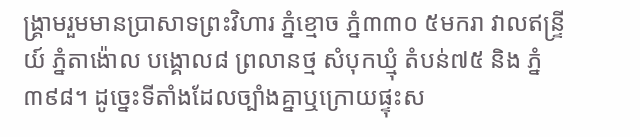ង្គ្រាមរួមមានប្រាសាទព្រះវិហារ ភ្នំខ្មោច ភ្នំ៣៣០ ៥មករា វាលឥន្ទ្រីយ៍ ភ្នំតាង៉ោល បង្គោល៨ ព្រលានថ្ម សំបុកឃ្មុំ តំបន់៧៥ និង ភ្នំ៣៩៨។ ដូច្នេះទីតាំងដែលច្បាំងគ្នាឬក្រោយផ្ទុះស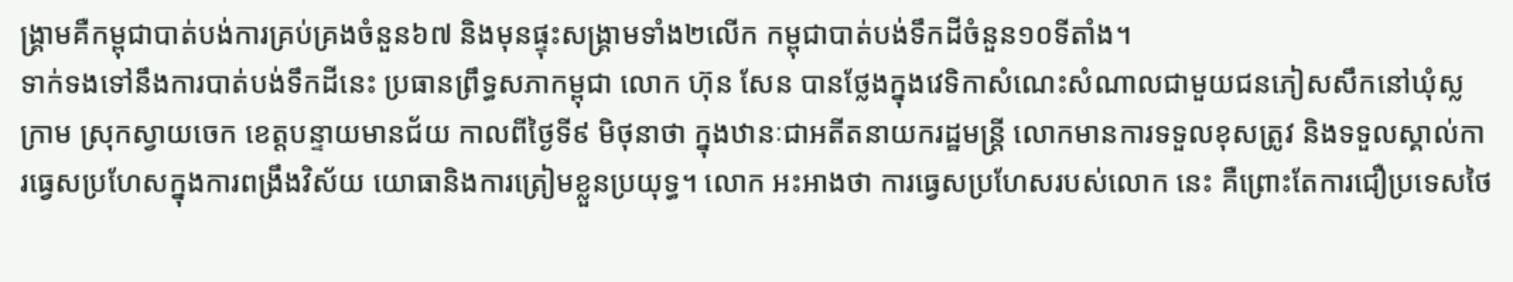ង្គ្រាមគឺកម្ពុជាបាត់បង់ការគ្រប់គ្រងចំនួន៦៧ និងមុនផ្ទុះសង្គ្រាមទាំង២លើក កម្ពុជាបាត់បង់ទឹកដីចំនួន១០ទីតាំង។
ទាក់ទងទៅនឹងការបាត់បង់ទឹកដីនេះ ប្រធានព្រឹទ្ធសភាកម្ពុជា លោក ហ៊ុន សែន បានថ្លែងក្នុងវេទិកាសំណេះសំណាលជាមួយជនភៀសសឹកនៅឃុំស្លក្រាម ស្រុកស្វាយចេក ខេត្តបន្ទាយមានជ័យ កាលពីថ្ងៃទី៩ មិថុនាថា ក្នុងឋានៈជាអតីតនាយករដ្ឋមន្ត្រី លោកមានការទទួលខុសត្រូវ និងទទួលស្គាល់ការធ្វេសប្រហែសក្នុងការពង្រឹងវិស័យ យោធានិងការត្រៀមខ្លួនប្រយុទ្ធ។ លោក អះអាងថា ការធ្វេសប្រហែសរបស់លោក នេះ គឺព្រោះតែការជឿប្រទេសថៃ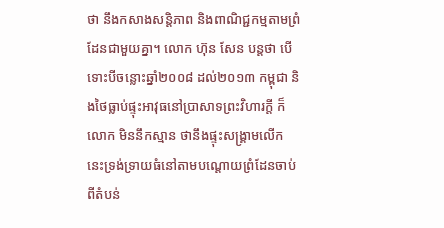ថា នឹងកសាងសន្តិភាព និងពាណិជ្ជកម្មតាមព្រំដែនជាមួយគ្នា។ លោក ហ៊ុន សែន បន្តថា បើទោះបីចន្លោះឆ្នាំ២០០៨ ដល់២០១៣ កម្ពុជា និងថៃធ្លាប់ផ្ទុះអាវុធនៅប្រាសាទព្រះវិហារក្តី ក៏លោក មិននឹកស្មាន ថានឹងផ្ទុះសង្គ្រាមលើកនេះទ្រង់ទ្រាយធំនៅតាមបណ្តោយព្រំដែនចាប់ពីតំបន់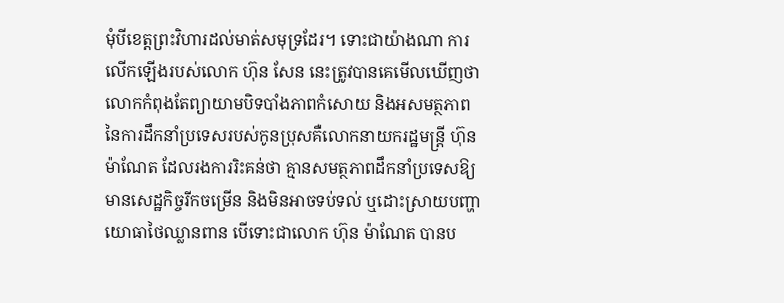មុំបីខេត្តព្រះវិហារដល់មាត់សមុទ្រដែរ។ ទោះជាយ៉ាងណា ការលើកឡើងរបស់លោក ហ៊ុន សែន នេះត្រូវបានគេមើលឃើញថា លោកកំពុងតែព្យាយាមបិទបាំងភាពកំសោយ និងអសមត្ថភាពនៃការដឹកនាំប្រទេសរបស់កូនប្រុសគឺលោកនាយករដ្ឋមន្ត្រី ហ៊ុន ម៉ាណែត ដែលរងការរិះគន់ថា គ្មានសមត្ថភាពដឹកនាំប្រទេសឱ្យមានសេដ្ឋកិច្ចរីកចម្រើន និងមិនអាចទប់ទល់ ឬដោះស្រាយបញ្ហាយោធាថៃឈ្លានពាន បើទោះជាលោក ហ៊ុន ម៉ាណែត បានប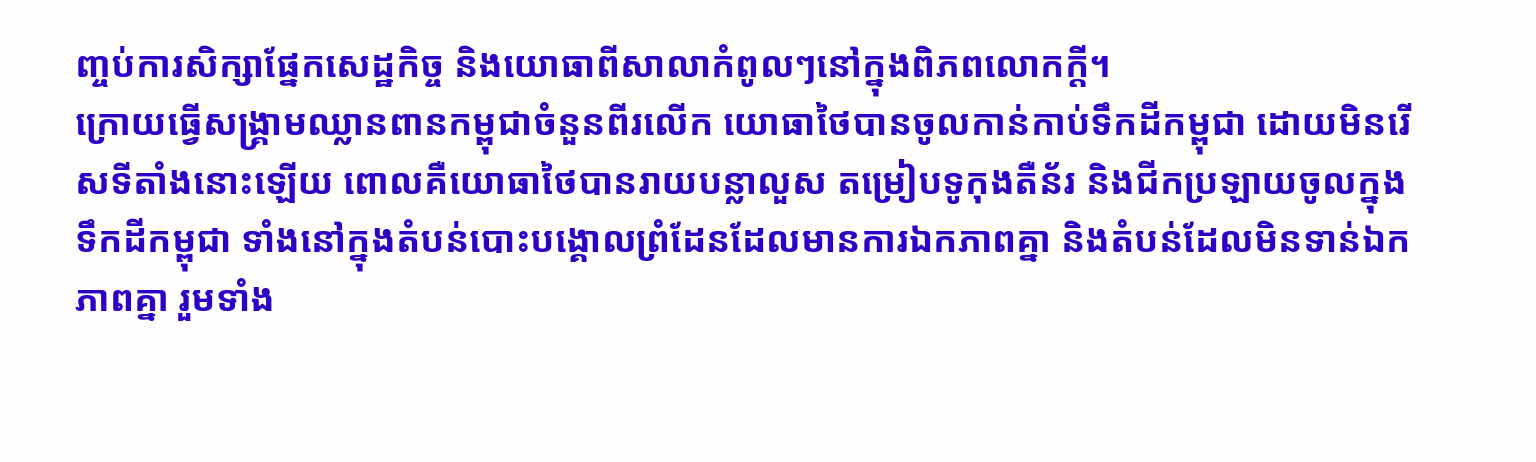ញ្ចប់ការសិក្សាផ្នែកសេដ្ឋកិច្ច និងយោធាពីសាលាកំពូលៗនៅក្នុងពិភពលោកក្តី។
ក្រោយធ្វើសង្គ្រាមឈ្លានពានកម្ពុជាចំនួនពីរលើក យោធាថៃបានចូលកាន់កាប់ទឹកដីកម្ពុជា ដោយមិនរើសទីតាំងនោះឡើយ ពោលគឺយោធាថៃបានរាយបន្លាលួស តម្រៀបទូកុងតឺន័រ និងជីកប្រឡាយចូលក្នុងទឹកដីកម្ពុជា ទាំងនៅក្នុងតំបន់បោះបង្គោលព្រំដែនដែលមានការឯកភាពគ្នា និងតំបន់ដែលមិនទាន់ឯកភាពគ្នា រួមទាំង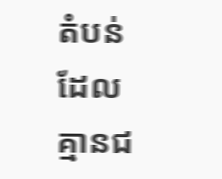តំបន់ដែលគ្មានជ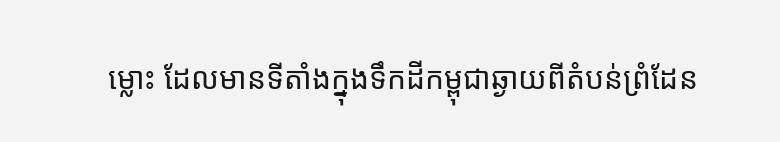ម្លោះ ដែលមានទីតាំងក្នុងទឹកដីកម្ពុជាឆ្ងាយពីតំបន់ព្រំដែន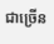ជាច្រើន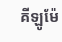គីឡូម៉ែ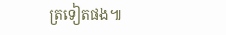ត្រទៀតផង៕